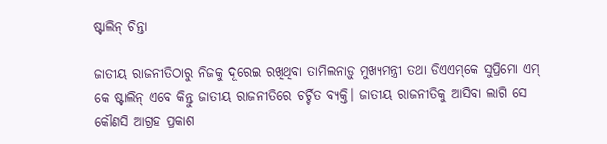ଷ୍ଟାଲିନ୍‌‌ ଚିନ୍ତା

ଜାତୀୟ ରାଜନୀତିଠାରୁ ନିଜକୁ ଦୂରେଇ ରଖିଥିବା ତାମିଲନାଡ଼ୁ ମୁଖ୍ୟମନ୍ତ୍ରୀ ତଥା ଡିଏଏମ୍‌‌କେ ସୁପ୍ରିମୋ ଏମ୍‌‌ କେ ଷ୍ଟାଲିନ୍‌‌ ଏବେ କିନ୍ତୁ ଜାତୀୟ ରାଜନୀତିରେ ଚର୍ଚ୍ଚିତ ବ୍ୟକ୍ତି। ଜାତୀୟ ରାଜନୀତିକୁ ଆସିବା ଲାଗି ସେ କୌଣସି ଆଗ୍ରହ ପ୍ରକାଶ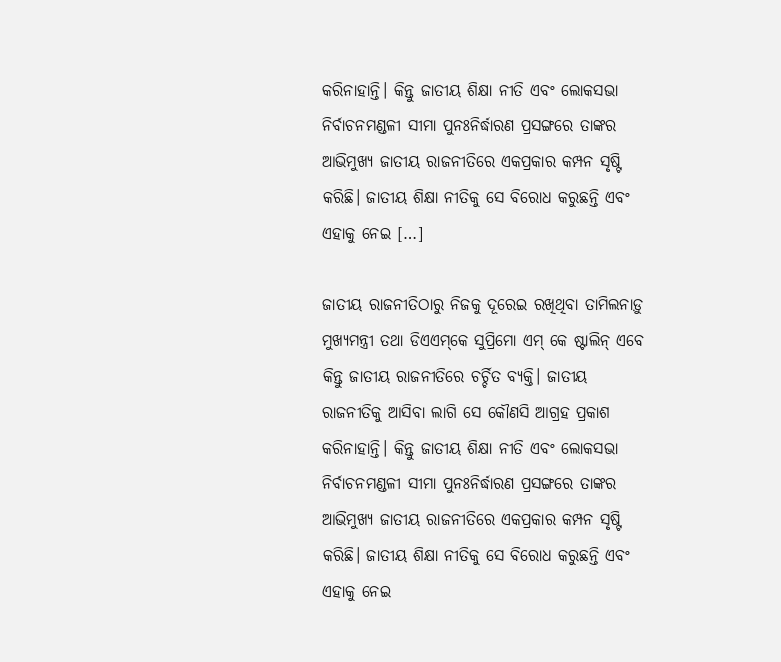କରିନାହାନ୍ତି। କିନ୍ତୁ ଜାତୀୟ ଶିକ୍ଷା ନୀତି ଏବଂ ଲୋକସଭା ନିର୍ବାଚନମଣ୍ଡଳୀ ସୀମା ପୁନଃନିର୍ଦ୍ଧାରଣ ପ୍ରସଙ୍ଗରେ ତାଙ୍କର ଆଭିମୁଖ୍ୟ ଜାତୀୟ ରାଜନୀତିରେ ଏକପ୍ରକାର କମ୍ପନ ସୃଷ୍ଟି କରିଛି। ଜାତୀୟ ଶିକ୍ଷା ନୀତିକୁ ସେ ବିରୋଧ କରୁଛନ୍ତି ଏବଂ ଏହାକୁ ନେଇ […]

ଜାତୀୟ ରାଜନୀତିଠାରୁ ନିଜକୁ ଦୂରେଇ ରଖିଥିବା ତାମିଲନାଡ଼ୁ ମୁଖ୍ୟମନ୍ତ୍ରୀ ତଥା ଡିଏଏମ୍‌‌କେ ସୁପ୍ରିମୋ ଏମ୍‌‌ କେ ଷ୍ଟାଲିନ୍‌‌ ଏବେ କିନ୍ତୁ ଜାତୀୟ ରାଜନୀତିରେ ଚର୍ଚ୍ଚିତ ବ୍ୟକ୍ତି। ଜାତୀୟ ରାଜନୀତିକୁ ଆସିବା ଲାଗି ସେ କୌଣସି ଆଗ୍ରହ ପ୍ରକାଶ କରିନାହାନ୍ତି। କିନ୍ତୁ ଜାତୀୟ ଶିକ୍ଷା ନୀତି ଏବଂ ଲୋକସଭା ନିର୍ବାଚନମଣ୍ଡଳୀ ସୀମା ପୁନଃନିର୍ଦ୍ଧାରଣ ପ୍ରସଙ୍ଗରେ ତାଙ୍କର ଆଭିମୁଖ୍ୟ ଜାତୀୟ ରାଜନୀତିରେ ଏକପ୍ରକାର କମ୍ପନ ସୃଷ୍ଟି କରିଛି। ଜାତୀୟ ଶିକ୍ଷା ନୀତିକୁ ସେ ବିରୋଧ କରୁଛନ୍ତି ଏବଂ ଏହାକୁ ନେଇ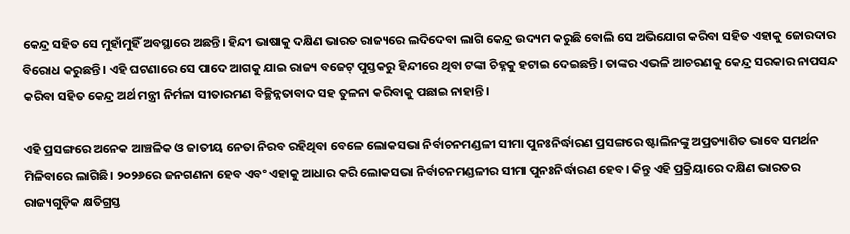କେନ୍ଦ୍ର ସହିତ ସେ ମୁହାଁମୁହିଁ ଅବସ୍ଥାରେ ଅଛନ୍ତି। ହିନ୍ଦୀ ଭାଷାକୁ ଦକ୍ଷିଣ ଭାରତ ରାଜ୍ୟରେ ଲଦିଦେବା ଲାଗି କେନ୍ଦ୍ର ଉଦ୍ୟମ କରୁଛି ବୋଲି ସେ ଅଭିଯୋଗ କରିବା ସହିତ ଏହାକୁ ଜୋରଦାର ବିରୋଧ କରୁଛନ୍ତି। ଏହି ଘଟଣାରେ ସେ ପାଦେ ଆଗକୁ ଯାଇ ରାଜ୍ୟ ବଜେଟ୍‌‌ ପୁସ୍ତକରୁ ହିନ୍ଦୀରେ ଥିବା ଟଙ୍କା ଚିହ୍ନକୁ ହଟାଇ ଦେଇଛନ୍ତି। ତାଙ୍କର ଏଭଳି ଆଚରଣକୁ କେନ୍ଦ୍ର ସରକାର ନାପସନ୍ଦ କରିବା ସହିତ କେନ୍ଦ୍ର ଅର୍ଥ ମନ୍ତ୍ରୀ ନିର୍ମଳା ସୀତାରମଣ ବିଚ୍ଛିନ୍ନତାବାଦ ସହ ତୁଳନା କରିବାକୁ ପଛାଇ ନାହାନ୍ତି।

ଏହି ପ୍ରସଙ୍ଗରେ ଅନେକ ଆଞ୍ଚଳିକ ଓ ଜାତୀୟ ନେତା ନିରବ ରହିଥିବା ବେଳେ ଲୋକସଭା ନିର୍ବାଚନମଣ୍ଡଳୀ ସୀମା ପୁନଃନିର୍ଦ୍ଧାରଣ ପ୍ରସଙ୍ଗରେ ଷ୍ଟାଲିନଙ୍କୁ ଅପ୍ରତ୍ୟାଶିତ ଭାବେ ସମର୍ଥନ ମିଳିବାରେ ଲାଗିଛି। ୨୦୨୬ରେ ଜନଗଣନା ହେବ ଏବଂ ଏହାକୁ ଆଧାର କରି ଲୋକସଭା ନିର୍ବାଚନମଣ୍ଡଳୀର ସୀମା ପୁନଃନିର୍ଦ୍ଧାରଣ ହେବ। କିନ୍ତୁ ଏହି ପ୍ରକ୍ରିୟାରେ ଦକ୍ଷିଣ ଭାରତର ରାଜ୍ୟଗୁଡ଼ିକ କ୍ଷତିଗ୍ରସ୍ତ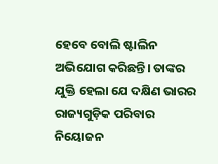ହେବେ ବୋଲି ଷ୍ଟାଲିନ ଅଭିଯୋଗ କରିଛନ୍ତି। ତାଙ୍କର ଯୁକ୍ତି ହେଲା ଯେ ଦକ୍ଷିଣ ଭାରର ରାଜ୍ୟଗୁଡ଼ିକ ପରିବାର ନିୟୋଜନ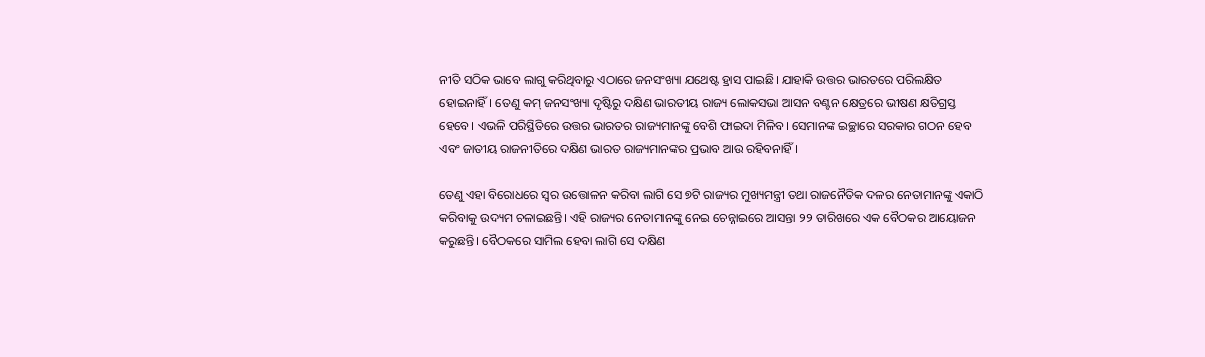ନୀତି ସଠିକ ଭାବେ ଲାଗୁ କରିଥିବାରୁ ଏଠାରେ ଜନସଂଖ୍ୟା ଯଥେଷ୍ଟ ହ୍ରାସ ପାଇଛି। ଯାହାକି ଉତ୍ତର ଭାରତରେ ପରିଲକ୍ଷିତ ହୋଇନାହିଁ। ତେଣୁ କମ୍‌‌ ଜନସଂଖ୍ୟା ଦୃଷ୍ଟିରୁ ଦକ୍ଷିଣ ଭାରତୀୟ ରାଜ୍ୟ ଲୋକସଭା ଆସନ ବଣ୍ଟନ କ୍ଷେତ୍ରରେ ଭୀଷଣ କ୍ଷତିଗ୍ରସ୍ତ ହେବେ। ଏଭଳି ପରିସ୍ଥିତିରେ ଉତ୍ତର ଭାରତର ରାଜ୍ୟମାନଙ୍କୁ ବେଶି ଫାଇଦା ମିଳିବ। ସେମାନଙ୍କ ଇଚ୍ଛାରେ ସରକାର ଗଠନ ହେବ ଏବଂ ଜାତୀୟ ରାଜନୀତିରେ ଦକ୍ଷିଣ ଭାରତ ରାଜ୍ୟମାନଙ୍କର ପ୍ରଭାବ ଆଉ ରହିବନାହିଁ।

ତେଣୁ ଏହା ବିରୋଧରେ ସ୍ୱର ଉତ୍ତୋଳନ କରିବା ଲାଗି ସେ ୭ଟି ରାଜ୍ୟର ମୁଖ୍ୟମନ୍ତ୍ରୀ ତଥା ରାଜନୈତିକ ଦଳର ନେତାମାନଙ୍କୁ ଏକାଠି କରିବାକୁ ଉଦ୍ୟମ ଚଳାଇଛନ୍ତି। ଏହି ରାଜ୍ୟର ନେତାମାନଙ୍କୁ ନେଇ ଚେନ୍ନାଇରେ ଆସନ୍ତା ୨୨ ତାରିଖରେ ଏକ ବୈଠକର ଆୟୋଜନ କରୁଛନ୍ତି। ବୈଠକରେ ସାମିଲ ହେବା ଲାଗି ସେ ଦକ୍ଷିଣ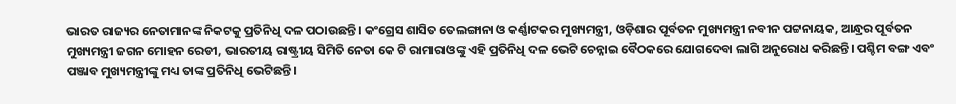ଭାରତ ରାଜ୍ୟର ନେତାମାନଙ୍କ ନିକଟକୁ ପ୍ରତିନିଧି ଦଳ ପଠାଉଛନ୍ତି। କଂଗ୍ରେସ ଶାସିତ ତେଲଙ୍ଗାନା ଓ କର୍ଣ୍ଣାଟକର ମୁଖ୍ୟମନ୍ତ୍ରୀ, ଓଡ଼ିଶାର ପୂର୍ବତନ ମୁଖ୍ୟମନ୍ତ୍ରୀ ନବୀନ ପଟ୍ଟନାୟକ, ଆନ୍ଧ୍ରର ପୂର୍ବତନ ମୁଖ୍ୟମନ୍ତ୍ରୀ ଜଗନ ମୋହନ ରେଡୀ, ଭାରତୀୟ ରାଷ୍ଟ୍ରୀୟ ସିମିତି ନେତା କେ ଟି ରାମାରାଓଙ୍କୁ ଏହି ପ୍ରତିନିଧି ଦଳ ଭେଟି ଚେନ୍ନାଇ ବୈଠକରେ ଯୋଗଦେବା ଲାଗି ଅନୁରୋଧ କରିଛନ୍ତି। ପଶ୍ଚିମ ବଙ୍ଗ ଏବଂ ପଞ୍ଜାବ ମୁଖ୍ୟମନ୍ତ୍ରୀଙ୍କୁ ମଧ୍ୟ ତାଙ୍କ ପ୍ରତିନିଧି ଭେଟିଛନ୍ତି।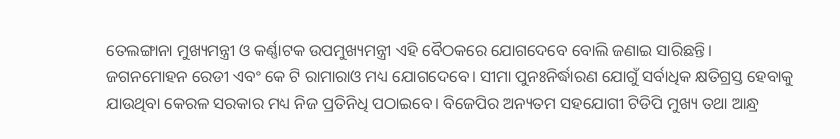ତେଲଙ୍ଗାନା ମୁଖ୍ୟମନ୍ତ୍ରୀ ଓ କର୍ଣ୍ଣାଟକ ଉପମୁଖ୍ୟମନ୍ତ୍ରୀ ଏହି ବୈଠକରେ ଯୋଗଦେବେ ବୋଲି ଜଣାଇ ସାରିଛନ୍ତି। ଜଗନମୋହନ ରେଡୀ ଏବଂ କେ ଟି ରାମାରାଓ ମଧ୍ୟ ଯୋଗଦେବେ। ସୀମା ପୁନଃନିର୍ଦ୍ଧାରଣ ଯୋଗୁଁ ସର୍ବାଧିକ କ୍ଷତିଗ୍ରସ୍ତ ହେବାକୁ ଯାଉଥିବା କେରଳ ସରକାର ମଧ୍ୟ ନିଜ ପ୍ରତିନିଧି ପଠାଇବେ। ବିଜେପିର ଅନ୍ୟତମ ସହଯୋଗୀ ଟିଡିପି ମୁଖ୍ୟ ତଥା ଆନ୍ଧ୍ର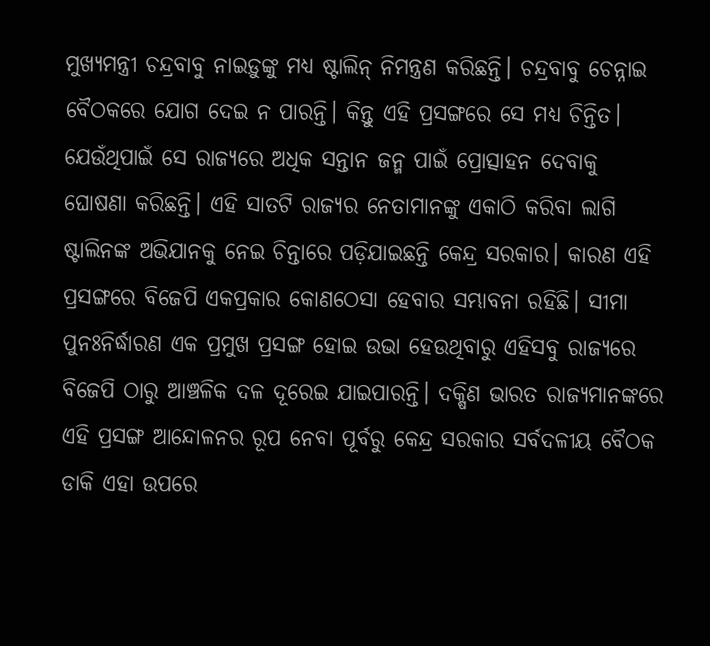ମୁଖ୍ୟମନ୍ତ୍ରୀ ଚନ୍ଦ୍ରବାବୁ ନାଇଡ଼ୁଙ୍କୁ ମଧ୍ୟ ଷ୍ଟାଲିନ୍‌‌ ନିମନ୍ତ୍ରଣ କରିଛନ୍ତି। ଚନ୍ଦ୍ରବାବୁ ଚେନ୍ନାଇ ବୈଠକରେ ଯୋଗ ଦେଇ ନ ପାରନ୍ତି। କିନ୍ତୁ ଏହି ପ୍ରସଙ୍ଗରେ ସେ ମଧ୍ୟ ଚିନ୍ତିତ। ଯେଉଁଥିପାଇଁ ସେ ରାଜ୍ୟରେ ଅଧିକ ସନ୍ତାନ ଜନ୍ମ ପାଇଁ ପ୍ରୋତ୍ସାହନ ଦେବାକୁ ଘୋଷଣା କରିଛନ୍ତି। ଏହି ସାତଟି ରାଜ୍ୟର ନେତାମାନଙ୍କୁ ଏକାଠି କରିବା ଲାଗି ଷ୍ଟାଲିନଙ୍କ ଅଭିଯାନକୁ ନେଇ ଚିନ୍ତାରେ ପଡ଼ିଯାଇଛନ୍ତି କେନ୍ଦ୍ର ସରକାର। କାରଣ ଏହି ପ୍ରସଙ୍ଗରେ ବିଜେପି ଏକପ୍ରକାର କୋଣଠେସା ହେବାର ସମ୍ଭାବନା ରହିଛି। ସୀମା ପୁନଃନିର୍ଦ୍ଧାରଣ ଏକ ପ୍ରମୁଖ ପ୍ରସଙ୍ଗ ହୋଇ ଉଭା ହେଉଥିବାରୁ ଏହିସବୁ ରାଜ୍ୟରେ ବିଜେପି ଠାରୁ ଆଞ୍ଚଳିକ ଦଳ ଦୂରେଇ ଯାଇପାରନ୍ତି। ଦକ୍ଷିଣ ଭାରତ ରାଜ୍ୟମାନଙ୍କରେ ଏହି ପ୍ରସଙ୍ଗ ଆନ୍ଦୋଳନର ରୂପ ନେବା ପୂର୍ବରୁ କେନ୍ଦ୍ର ସରକାର ସର୍ବଦଳୀୟ ବୈଠକ ଡାକି ଏହା ଉପରେ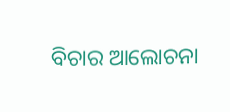ବିଚାର ଆଲୋଚନା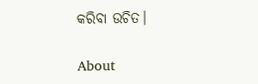କରିବା ଉଚିତ।

About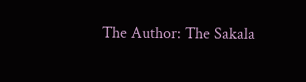The Author: The Sakala